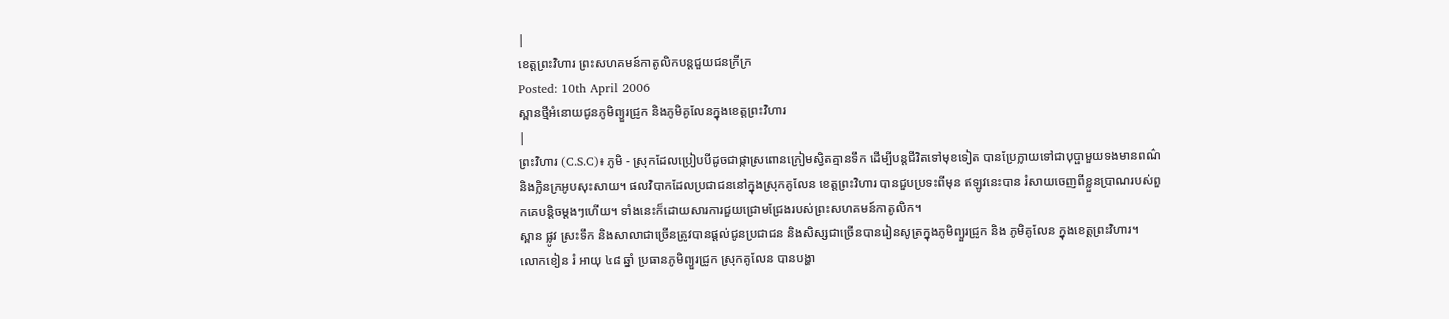|
ខេត្តព្រះវិហារ ព្រះសហគមន៍កាតូលិកបន្តជួយជនក្រីក្រ
Posted: 10th April 2006
ស្ពានថ្មីអំនោយជូនភូមិព្យួរជ្រូក និងភូមិគូលែនក្នុងខេត្តព្រះវិហារ
|
ព្រះវិហារ (C.S.C)៖ ភូមិ - ស្រុកដែលប្រៀបបីដូចជាផ្កាស្រពោនក្រៀមស្វិតគ្មានទឹក ដើម្បីបន្តជីវិតទៅមុខទៀត បានប្រែក្លាយទៅជាបុប្ផាមួយទងមានពណ៌ និងក្លិនក្រអូបសុះសាយ។ ផលវិបាកដែលប្រជាជននៅក្នុងស្រុកគូលែន ខេត្តព្រះវិហារ បានជួបប្រទះពីមុន ឥឡូវនេះបាន រំសាយចេញពីខ្លួនប្រាណរបស់ពួកគេបន្តិចម្តងៗហើយ។ ទាំងនេះក៏ដោយសារការជួយជ្រោមជ្រែងរបស់ព្រះសហគមន៍កាតូលិក។
ស្ពាន ផ្លូវ ស្រះទឹក និងសាលាជាច្រើនត្រូវបានផ្តល់ជូនប្រជាជន និងសិស្សជាច្រើនបានរៀនសូត្រក្នុងភូមិព្យួរជ្រូក និង ភូមិគូលែន ក្នុងខេត្តព្រះវិហារ។
លោកខៀន រំ អាយុ ៤៨ ឆ្នាំ ប្រធានភូមិព្យួរជ្រូក ស្រុកគូលែន បានបង្ហា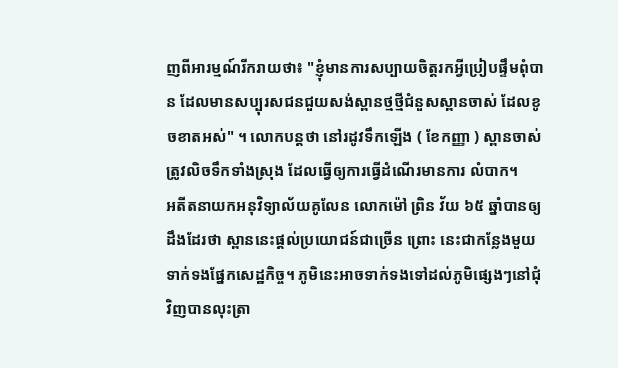ញពីអារម្មណ៍រីករាយថា៖ "ខ្ញុំមានការសប្បាយចិត្តរកអ្វីប្រៀបផ្ទឹមពុំបាន ដែលមានសប្បុរសជនជួយសង់ស្ពានថ្មថ្មីជំនួសស្ពានចាស់ ដែលខូចខាតអស់" ។ លោកបន្តថា នៅរដូវទឹកឡើង ( ខែកញ្ញា ) ស្ពានចាស់ត្រូវលិចទឹកទាំងស្រុង ដែលធ្វើឲ្យការធ្វើដំណើរមានការ លំបាក។
អតីតនាយកអនុវិទ្យាល័យគូលែន លោកម៉ៅ ព្រិន វ័យ ៦៥ ឆ្នាំបានឲ្យដឹងដែរថា ស្ពាននេះផ្តល់ប្រយោជន៍ជាច្រើន ព្រោះ នេះជាកន្លែងមួយទាក់ទងផ្នែកសេដ្ឋកិច្ច។ ភូមិនេះអាចទាក់ទងទៅដល់ភូមិផ្សេងៗនៅជុំវិញបានលុះត្រា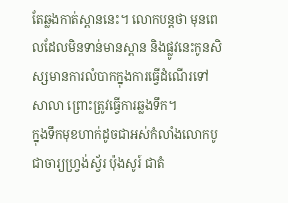តែឆ្លងកាត់ស្ពាននេះ។ លោកបន្តថា មុនពេលដែលមិនទាន់មានស្ពាន និងផ្លូវនេះកូនសិស្សមានការលំបាកក្នុងការធ្វើដំណើរទៅសាលា ព្រោះត្រូវធ្វើការឆ្លងទឹក។
ក្នុងទឹកមុខហាក់ដូចជាអស់កំលាំងលោកបូជាចារ្យហ្វ្រង់ស្វ័រ ប៉ុងសូរ៍ ជាតំ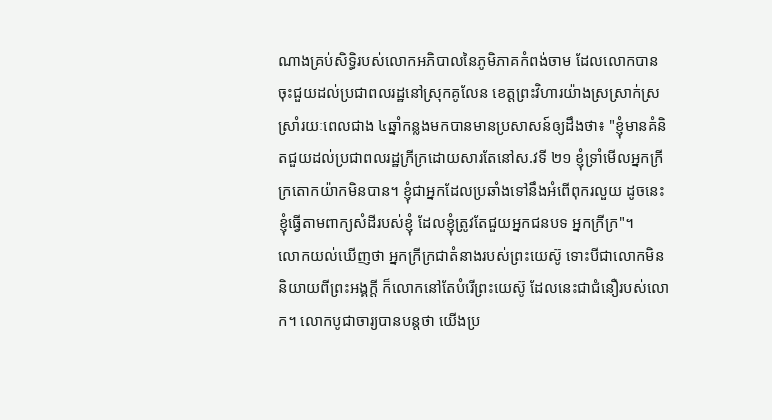ណាងគ្រប់សិទ្ធិរបស់លោកអភិបាលនៃភូមិភាគកំពង់ចាម ដែលលោកបានចុះជួយដល់ប្រជាពលរដ្ឋនៅស្រុកគូលែន ខេត្តព្រះវិហារយ៉ាងស្រស្រាក់ស្រស្រាំរយៈពេលជាង ៤ឆ្នាំកន្លងមកបានមានប្រសាសន៍ឲ្យដឹងថា៖ "ខ្ញុំមានគំនិតជួយដល់ប្រជាពលរដ្ឋក្រីក្រដោយសារតែនៅស.វទី ២១ ខ្ញុំទ្រាំមើលអ្នកក្រីក្រតោកយ៉ាកមិនបាន។ ខ្ញុំជាអ្នកដែលប្រឆាំងទៅនឹងអំពើពុករលួយ ដូចនេះខ្ញុំធ្វើតាមពាក្យសំដីរបស់ខ្ញុំ ដែលខ្ញុំត្រូវតែជួយអ្នកជនបទ អ្នកក្រីក្រ"។
លោកយល់ឃើញថា អ្នកក្រីក្រជាតំនាងរបស់ព្រះយេស៊ូ ទោះបីជាលោកមិននិយាយពីព្រះអង្គក្តី ក៏លោកនៅតែបំរើព្រះយេស៊ូ ដែលនេះជាជំនឿរបស់លោក។ លោកបូជាចារ្យបានបន្តថា យើងប្រ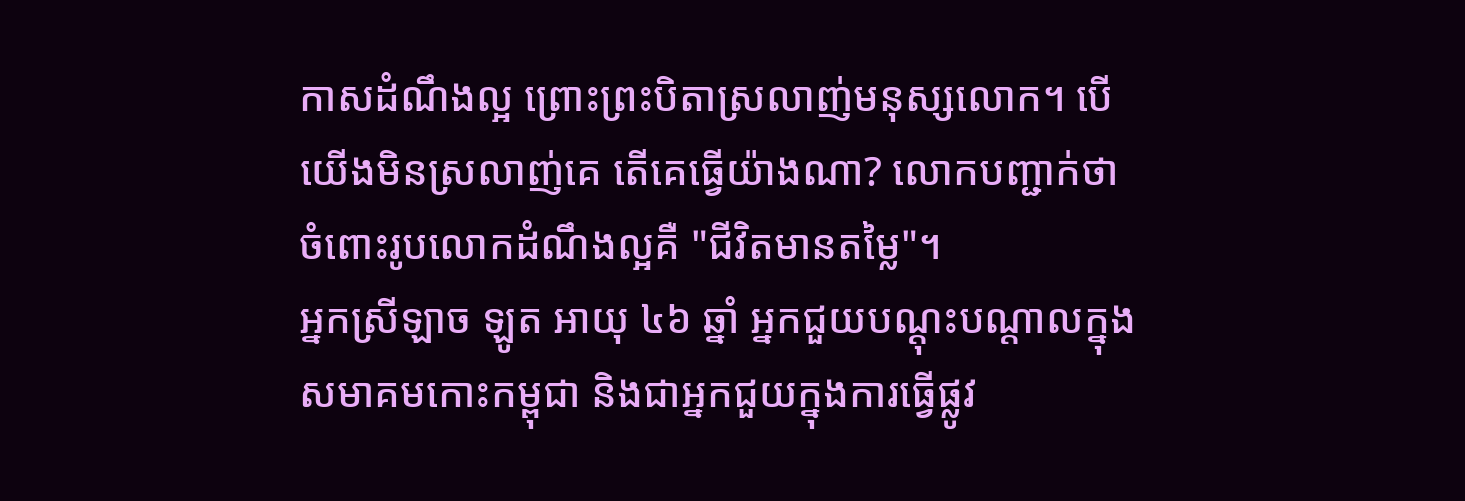កាសដំណឹងល្អ ព្រោះព្រះបិតាស្រលាញ់មនុស្សលោក។ បើយើងមិនស្រលាញ់គេ តើគេធ្វើយ៉ាងណា? លោកបញ្ជាក់ថា ចំពោះរូបលោកដំណឹងល្អគឺ "ជីវិតមានតម្លៃ"។
អ្នកស្រីឡាច ឡូត អាយុ ៤៦ ឆ្នាំ អ្នកជួយបណ្ដុះបណ្ដាលក្នុងសមាគមកោះកម្ពុជា និងជាអ្នកជួយក្នុងការធ្វើផ្លូវ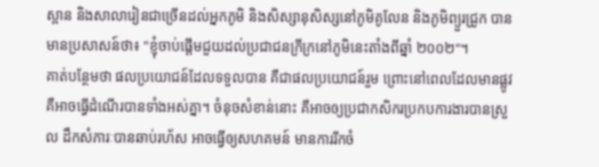ស្ពាន និងសាលារៀនជាច្រើនដល់អ្នកភូមិ និងសិស្សានុសិស្សនៅភូមិគូលែន និងភូមិព្យួរជ្រូក បានមានប្រសាសន៍ថា៖ "ខ្ញុំចាប់ផ្តើមជួយដល់ប្រជាជនក្រីក្រនៅភូមិនេះតាំងពីឆ្នាំ ២០០២"។
គាត់បន្ថែមថា ផលប្រយោជន៍ដែលទទួលបាន គឺជាផលប្រយោជន៍រួម ព្រោះនៅពេលដែលមានផ្លូវ គឺអាចធ្វើដំណើរបានទាំងអស់គ្នា។ ចំនុចសំខាន់នោះ គឺអាចឲ្យប្រជាកសិករប្រកបការងារបានស្រួល ដឹកសំភារៈបានឆាប់រហ័ស អាចធ្វើឲ្យសហគមន៍ មានការរីកចំ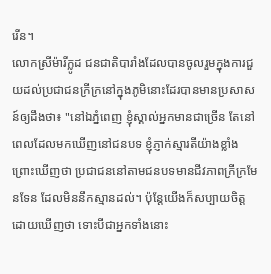រើន។
លោកស្រីម៉ារីក្លូដ ជនជាតិបារាំងដែលបានចូលរួមក្នុងការជួយដល់ប្រជាជនក្រីក្រនៅក្នុងភូមិនោះដែរបានមានប្រសាសន៍ឲ្យដឹងថា៖ "នៅឯភ្នំពេញ ខ្ញុំស្គាល់អ្នកមានជាច្រើន តែនៅពេលដែលមកឃើញនៅជនបទ ខ្ញុំភ្ញាក់ស្មារតីយ៉ាងខ្លាំង ព្រោះឃើញថា ប្រជាជននៅតាមជនបទមានជីវភាពក្រីក្រមែនទែន ដែលមិននឹកស្មានដល់។ ប៉ុន្តែយើងក៏សប្បាយចិត្តដោយឃើញថា ទោះបីជាអ្នកទាំងនោះ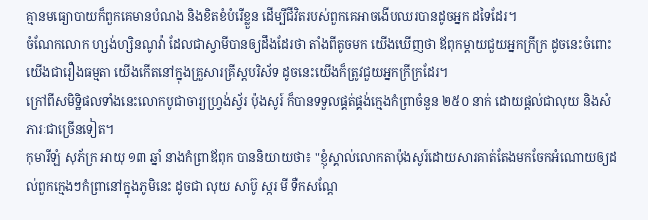គ្មានមធ្យោបាយក៏ពួកគេមានបំណង និងខិតខំបំរើខ្លួន ដើម្បីជីវិតរបស់ពួកគេអាចងើបឈរបានដូចអ្នក ដទៃដែរ។
ចំណែកលោក ហ្សង់ហ្សិនណូវ៉ា ដែលជាស្វាមីបានឲ្យដឹងដែរថា តាំងពីតូចមក យើងឃើញថា ឪពុកម្តាយជួយអ្នកក្រីក្រ ដូចនេះចំពោះយើងជារឿងធម្មតា យើងកើតនៅក្នុងគ្រួសារគ្រីស្តបរិស័ទ ដូចនេះយើងក៏ត្រូវជួយអ្នកក្រីក្រដែរ។
ក្រៅពីសមិទ្ឋិផលទាំងនេះលោកបូជាចារ្យហ្វ្រង់ស្វ័រ ប៉ុងសូរ៍ ក៏បានទទួលផ្គត់ផ្គង់ក្មេងកំព្រាចំនួន ២៥០ នាក់ ដោយផ្តល់ជាលុយ និងសំភារៈជាច្រើនទៀត។
កុមារីឡំ សុភ័ក្រ អាយុ ១៣ ឆ្នាំ នាងកំព្រាឪពុក បាននិយាយថា៖ "ខ្ញុំស្គាល់លោកតាប៉ុងសូរ៍ដោយសារគាត់តែងមកចែកអំណោយឲ្យដល់ពួកក្មេងៗកំព្រានៅក្នុងភូមិនេះ ដូចជា លុយ សាប៊ូ ស្ករ មី ទឺកសណ្ដែ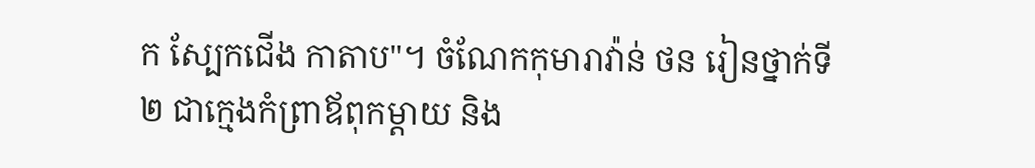ក ស្បែកជើង កាតាប"។ ចំណែកកុមារាវ៉ាន់ ថន រៀនថ្នាក់ទី ២ ជាក្មេងកំព្រាឪពុកម្តាយ និង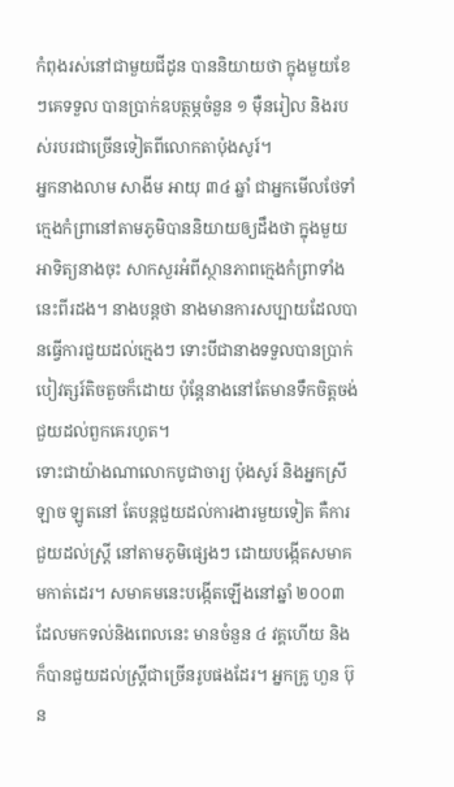កំពុងរស់នៅជាមួយជីដូន បាននិយាយថា ក្នុងមួយខែៗគេទទួល បានប្រាក់ឧបត្ថម្ភចំនួន ១ ម៉ឺនរៀល និងរបស់របរជាច្រើនទៀតពីលោកតាប៉ុងសូរ៍។
អ្នកនាងលាម សាងីម អាយុ ៣៤ ឆ្នាំ ជាអ្នកមើលថែទាំក្មេងកំព្រានៅតាមភូមិបាននិយាយឲ្យដឹងថា ក្នុងមួយអាទិត្យនាងចុះ សាកសួរអំពីស្ថានភាពក្មេងកំព្រាទាំងនេះពីរដង។ នាងបន្តថា នាងមានការសប្បាយដែលបានធ្វើការជួយដល់ក្មេងៗ ទោះបីជានាងទទួលបានប្រាក់បៀវត្សរ៍តិចតួចក៏ដោយ ប៉ុន្តែនាងនៅតែមានទឹកចិត្តចង់ជួយដល់ពួកគេរហូត។
ទោះជាយ៉ាងណាលោកបូជាចារ្យ ប៉ុងសូរ៍ និងអ្នកស្រីឡាច ឡូតនៅ តែបន្តជួយដល់ការងារមួយទៀត គឺការជួយដល់ស្ត្រី នៅតាមភូមិផ្សេងៗ ដោយបង្កើតសមាគមកាត់ដេរ។ សមាគមនេះបង្កើតឡើងនៅឆ្នាំ ២០០៣ ដែលមកទល់និងពេលនេះ មានចំនួន ៤ វគ្គហើយ និងក៏បានជួយដល់ស្ត្រីជាច្រើនរូបផងដែរ។ អ្នកគ្រូ ហួន ប៊ុន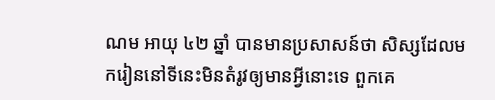ណម អាយុ ៤២ ឆ្នាំ បានមានប្រសាសន៍ថា សិស្សដែលមករៀននៅទីនេះមិនតំរូវឲ្យមានអ្វីនោះទេ ពួកគេ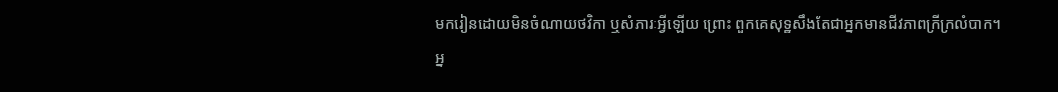មករៀនដោយមិនចំណាយថវិកា ឬសំភារៈអ្វីឡើយ ព្រោះ ពួកគេសុទ្ឋសឹងតែជាអ្នកមានជីវភាពក្រីក្រលំបាក។ អ្ន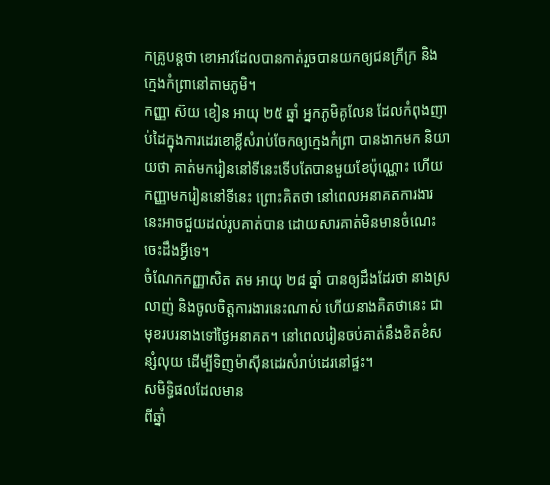កគ្រូបន្តថា ខោអាវដែលបានកាត់រួចបានយកឲ្យជនក្រីក្រ និងក្មេងកំព្រានៅតាមភូមិ។
កញ្ញា ស៊យ ខៀន អាយុ ២៥ ឆ្នាំ អ្នកភូមិគូលែន ដែលកំពុងញាប់ដៃក្នុងការដេរខោខ្លីសំរាប់ចែកឲ្យក្មេងកំព្រា បានងាកមក និយាយថា គាត់មករៀននៅទីនេះទើបតែបានមួយខែប៉ុណ្ណោះ ហើយកញ្ញាមករៀននៅទីនេះ ព្រោះគិតថា នៅពេលអនាគតការងារនេះអាចជួយដល់រូបគាត់បាន ដោយសារគាត់មិនមានចំណេះចេះដឹងអ្វីទេ។
ចំណែកកញ្ញាសិត តម អាយុ ២៨ ឆ្នាំ បានឲ្យដឹងដែរថា នាងស្រលាញ់ និងចូលចិត្តការងារនេះណាស់ ហើយនាងគិតថានេះ ជាមុខរបរនាងទៅថ្ងៃអនាគត។ នៅពេលរៀនចប់គាត់នឹងខិតខំសន្សំលុយ ដើម្បីទិញម៉ាស៊ីនដេរសំរាប់ដេរនៅផ្ទះ។
សមិទ្ធិផលដែលមាន
ពីឆ្នាំ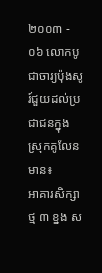២០០៣ - ០៦ លោកបូជាចារ្យប៉ុងសូរ៍ជួយដល់ប្រជាជនក្នុងស្រុកគូលែនមាន៖
អាគារសិក្សាថ្ម ៣ ខ្នង ស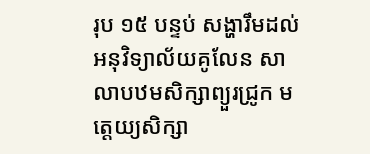រុប ១៥ បន្ទប់ សង្ហារឹមដល់អនុវិទ្យាល័យគូលែន សាលាបឋមសិក្សាព្យួរជ្រូក មត្តេយ្យសិក្សា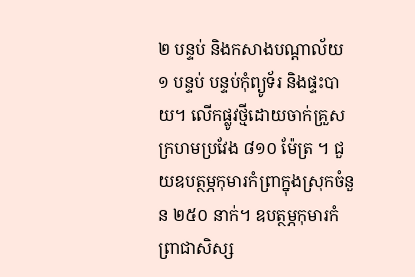២ បន្ទប់ និងកសាងបណ្ដាល័យ ១ បន្ទប់ បន្ទប់កុំព្យូទ័រ និងផ្ទះបាយ។ លើកផ្លូវថ្មីដោយចាក់គ្រួសក្រហមប្រវែង ៨១០ ម៉ែត្រ ។ ជួយឧបត្ថម្ភកុមារកំព្រាក្នុងស្រុកចំនួន ២៥០ នាក់។ ឧបត្ថម្ភកុមារកំព្រាជាសិស្ស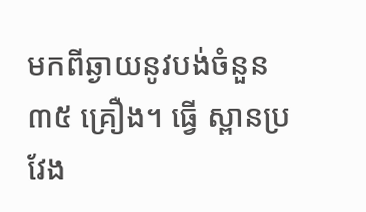មកពីឆ្ងាយនូវបង់ចំនួន ៣៥ គ្រឿង។ ធ្វើ ស្ពានប្រវែង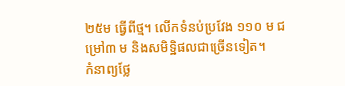២៥ម ធ្វើពីថ្ម។ លើកទំនប់ប្រវែង ១១០ ម ជម្រៅ៣ ម និងសមិទ្ឋិផលជាច្រើនទៀត។
កំនាព្យថ្លែ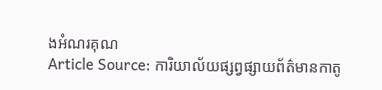ងអំណរគុណ
Article Source: ការិយាល័យផ្សព្វផ្សាយព័ត៌មានកាតូ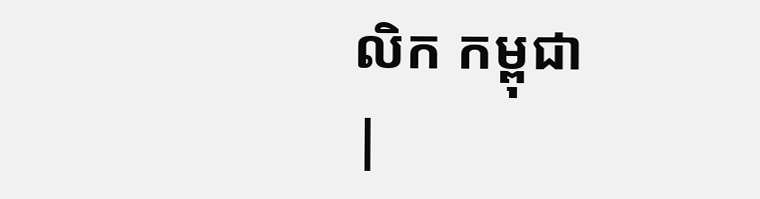លិក កម្ពុជា
|